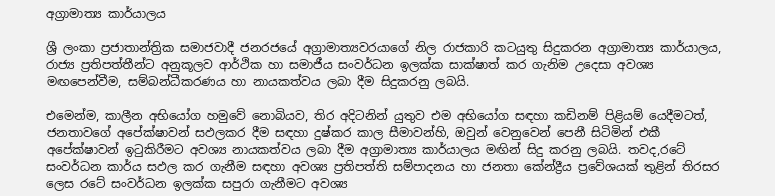අග්‍රාමාත්‍ය කාර්යාලය

ශ්‍රී ලංකා ප්‍ර‍ජාතාන්ත්‍රික සමාජවාදී ජනරජයේ අග්‍රාමාත්‍යවරයාගේ නිල රාජකාරි කටයුතු සිදුකරන අග්‍රාමාත්‍ය කාර්යාලය, රාජ්‍ය ප්‍රතිපත්තීන්ට අනුකූලව ආර්ථික හා සමාජීය සංවර්ධන ඉලක්ක සාක්ෂාත් කර ගැනිම උදෙසා අවශ්‍ය මඟපෙන්වීම, සම්බන්ධීකරණය හා නායකත්වය ලබා දීම සිදුකරනු ලබයි.

එමෙන්ම, කාලීන අභියෝග හමුවේ නොබියව, තිර අදිටනින් යුතුව එම අභියෝග සඳහා කඩිනම් පිළියම් යෙදීමටත්, ජනතාවගේ අපේක්ෂාවන් සඵලකර දීම සඳහා දුෂ්කර කාල සීමාවන්හි, ඔවුන් වෙනුවෙන් පෙනී සිටිමින් එකී අපේක්ෂාවන් ඉටුකිරීමට අවශ්‍ය නායකත්වය ලබා දීම අග්‍රාමාත්‍ය කාර්යාලය මඟින් සිදු කරනු ලබයි. තවද,රටේ සංවර්ධන කාර්ය සඵල කර ගැනීම සඳහා අවශ්‍ය ප්‍රතිපත්ති සම්පාදනය හා ජනතා කේන්ද්‍රීය ප්‍රවේශයක් තුළින් තිරසර ලෙස රටේ සංවර්ධන ඉලක්ක සපුරා ගැනීමට අවශ්‍ය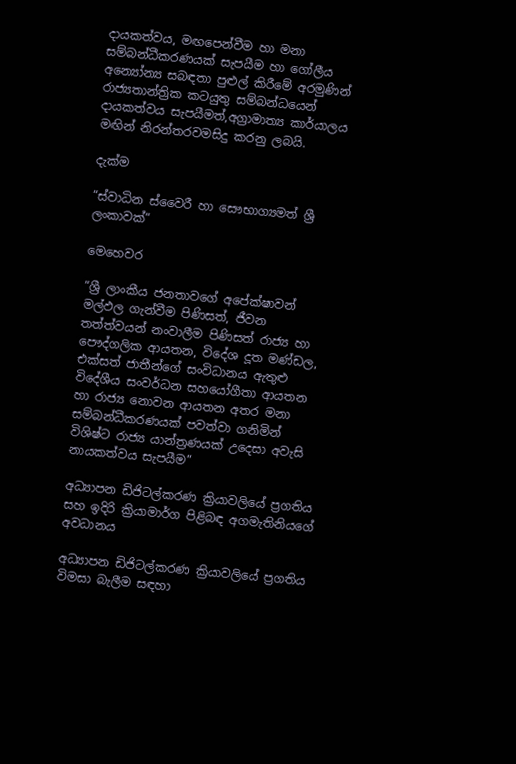දායකත්වය, මඟපෙන්වීම හා මනා සම්බන්ධීකරණයක් සැපයීම හා ගෝලීය අන්‍යෝන්‍ය සබඳතා පුළුල් කිරීමේ අරමුණින් රාජ්‍යතාන්ත්‍රික කටයුතු සම්බන්ධයෙන් දායකත්වය සැපයීමත්,අග්‍රාමාත්‍ය කාර්යාලය මඟින් නිරන්තරවමසිදු කරනු ලබයි.

දැක්ම

“ස්වාධින ස්වෛරී හා සෞභාග්‍යමත් ශ්‍රී ලංකාවක්”

මෙහෙවර

“ශ්‍රී ලාංකීය ජනතාවගේ අපේක්ෂාවන් මල්ඵල ගැන්වීම පිණිසත්, ජීවන තත්ත්වයන් නංවාලීම පිණිසත් රාජ්‍ය හා පෞද්ගලික ආයතන, විදේශ දූත මණ්ඩල, එක්සත් ජාතීන්ගේ සංවිධානය ඇතුළු විදේශීය සංවර්ධන සහයෝගීතා ආයතන හා රාජ්‍ය නොවන ආයතන අතර මනා සම්බන්ධීකරණයක් පවත්වා ගනිමින් විශිෂ්ට රාජ්‍ය යාන්ත්‍රණයක් උදෙසා අවැසි නායකත්වය සැපයීම”

අධ්‍යාපන ඩිජිටල්කරණ ක්‍රියාවලියේ ප්‍රගතිය සහ ඉදිරි ක්‍රියාමාර්ග පිළිබඳ අගමැතිනියගේ අවධානය

අධ්‍යාපන ඩිජිටල්කරණ ක්‍රියාවලියේ ප්‍රගතිය විමසා බැලීම සඳහා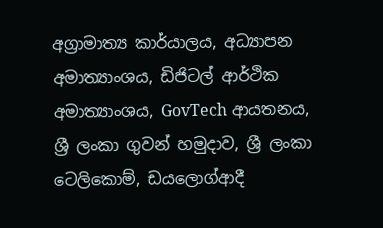අග්‍රාමාත්‍ය කාර්යාලය, අධ්‍යාපන අමාත්‍යාංශය, ඩිජිටල් ආර්ථික අමාත්‍යාංශය, GovTech ආයතනය, ශ්‍රී ලංකා ගුවන් හමුදාව, ශ්‍රී ලංකා ටෙලිකොම්, ඩයලොග්ආදී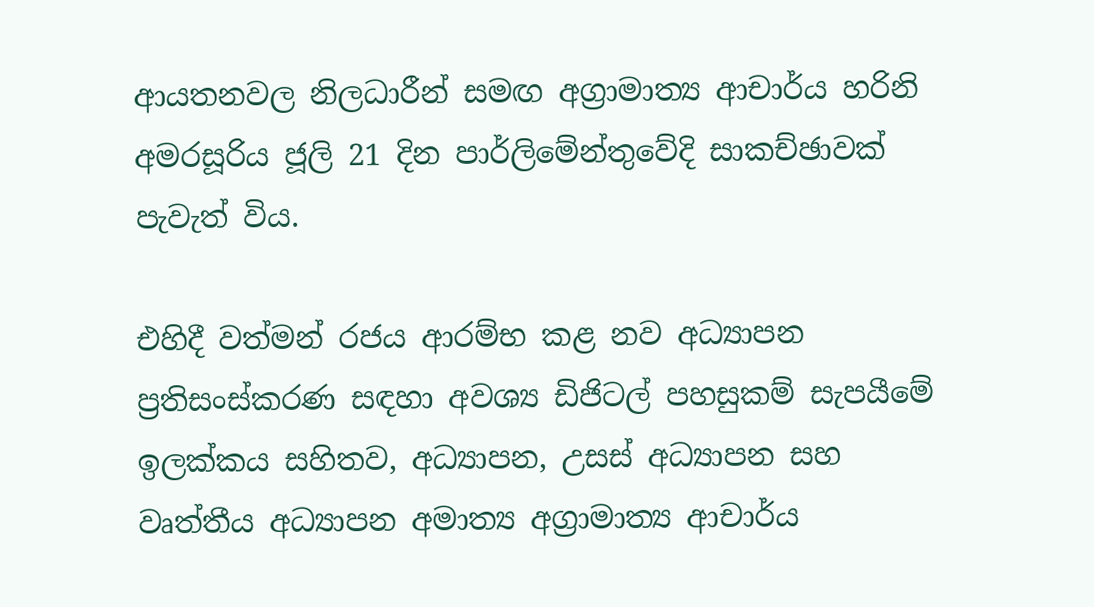ආයතනවල නිලධාරීන් සමඟ අග්‍රාමාත්‍ය ආචාර්ය හරිනි අමරසූරිය ජූලි 21 දින පාර්ලිමේන්තුවේදි සාකච්ඡාවක් පැවැත් විය.

එහිදී වත්මන් රජය ආරම්භ කළ නව අධ්‍යාපන ප්‍රතිසංස්කරණ සඳහා අවශ්‍ය ඩිජිටල් පහසුකම් සැපයීමේ ඉලක්කය සහිතව, අධ්‍යාපන, උසස් අධ්‍යාපන සහ වෘත්තීය අධ්‍යාපන අමාත්‍ය අග්‍රාමාත්‍ය ආචාර්ය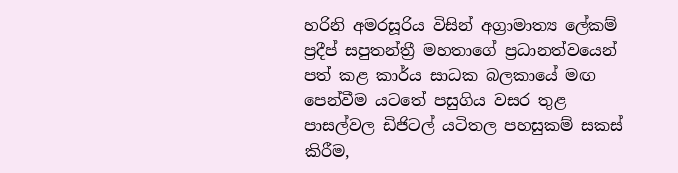හරිනි අමරසූරිය විසින් අග්‍රාමාත්‍ය ලේකම් ප්‍රදීප් සපුතන්ත්‍රී මහතාගේ ප්‍රධානත්වයෙන් පත් කළ කාර්ය සාධක බලකායේ මඟ පෙන්වීම යටතේ පසුගිය වසර තුළ පාසල්වල ඩිජිටල් යටිතල පහසුකම් සකස් කිරීම,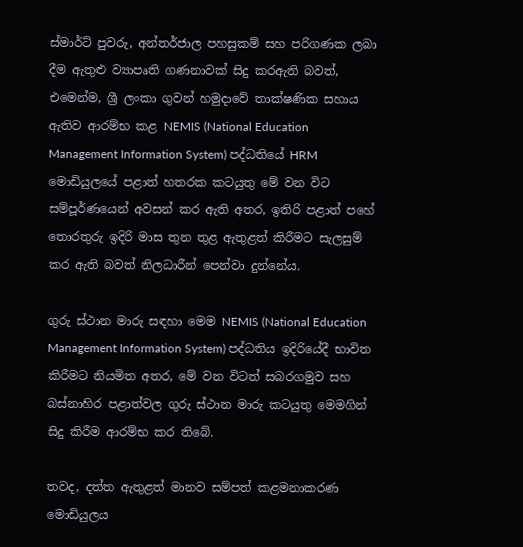ස්මාර්ට් පුවරු, අන්තර්ජාල පහසුකම් සහ පරිගණක ලබා දීම ඇතුළු ව්‍යාපෘති ගණනාවක් සිදු කරඇති බවත්, එමෙන්ම, ශ්‍රී ලංකා ගුවන් හමුදාවේ තාක්ෂණික සහාය ඇතිව ආරම්භ කළ NEMIS (National Education Management Information System) පද්ධතියේ HRM මොඩියුලයේ පළාත් හතරක කටයුතු මේ වන විට සම්පූර්ණයෙන් අවසන් කර ඇති අතර, ඉතිරි පළාත් පහේ තොරතුරු ඉදිරි මාස තුන තුළ ඇතුළත් කිරීමට සැලසුම් කර ඇති බවත් නිලධාරීන් පෙන්වා දුන්නේය.

ගුරු ස්ථාන මාරු සඳහා මෙම NEMIS (National Education Management Information System) පද්ධතිය ඉදිරියේදී භාවිත කිරීමට නියමිත අතර, මේ වන විටත් සබරගමුව සහ බස්නාහිර පළාත්වල ගුරු ස්ථාන මාරු කටයුතු මෙමගින් සිදු කිරීම ආරම්භ කර තිබේ.

තවද, දත්ත ඇතුළත් මානව සම්පත් කළමනාකරණ මොඩියුලය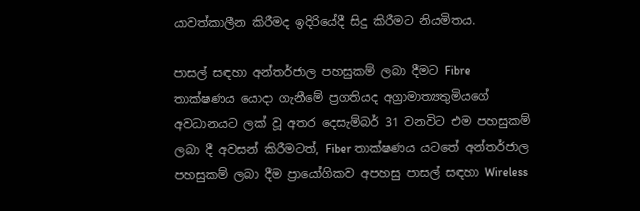යාවත්කාලීන කිරීමද ඉදිරියේදී සිදු කිරීමට නියමිතය.

පාසල් සඳහා අන්තර්ජාල පහසුකම් ලබා දීමට Fibre තාක්ෂණය යොදා ගැනීමේ ප්‍රගතියද අග්‍රාමාත්‍යතුමියගේ අවධානයට ලක් වූ අතර දෙසැම්බර් 31 වනවිට එම පහසුකම් ලබා දී අවසන් කිරීමටත්, Fiber තාක්ෂණය යටතේ අන්තර්ජාල පහසුකම් ලබා දීම ප්‍රායෝගිකව අපහසු පාසල් සඳහා Wireless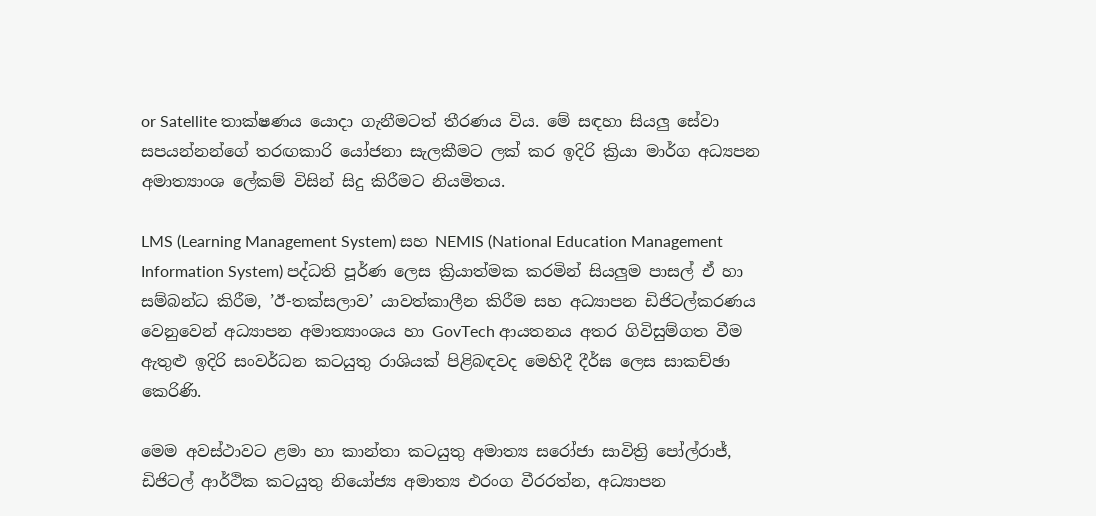or Satellite තාක්ෂණය යොදා ගැනීමටත් තීරණය විය. මේ සඳහා සියලු සේවා සපයන්නන්ගේ තරඟකාරි යෝජනා සැලකීමට ලක් කර ඉදිරි ක්‍රියා මාර්ග අධ්‍යපන අමාත්‍යාංශ ලේකම් විසින් සිදු කිරීමට නියමිතය.

LMS (Learning Management System) සහ NEMIS (National Education Management Information System) පද්ධති පූර්ණ ලෙස ක්‍රියාත්මක කරමින් සියලුම පාසල් ඒ හා සම්බන්ධ කිරීම, ’ඊ-තක්සලාව’ යාවත්කාලීන කිරීම සහ අධ්‍යාපන ඩිජිටල්කරණය වෙනුවෙන් අධ්‍යාපන අමාත්‍යාංශය හා GovTech ආයතනය අතර ගිවිසුම්ගත වීම ඇතුළු ඉදිරි සංවර්ධන කටයුතු රාශියක් පිළිබඳවද මෙහිදී දීර්ඝ ලෙස සාකච්ඡා කෙරිණි.

මෙම අවස්ථාවට ළමා හා කාන්තා කටයුතු අමාත්‍ය සරෝජා සාවිත්‍රි පෝල්රාජ්, ඩිජිටල් ආර්ථික කටයුතු නියෝජ්‍ය අමාත්‍ය එරංග වීරරත්න, අධ්‍යාපන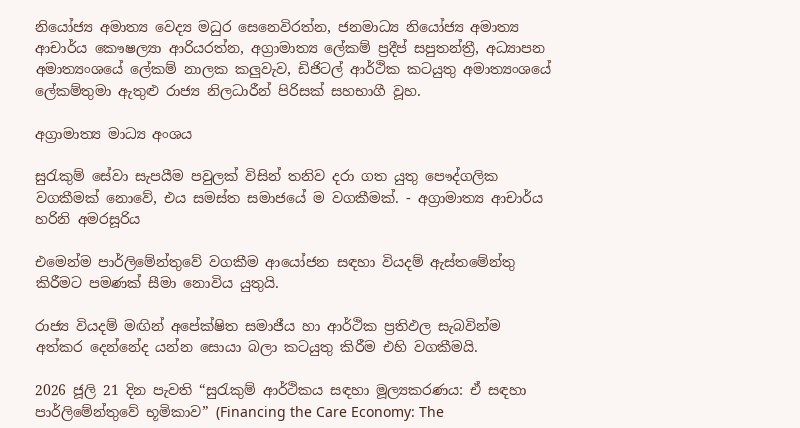නියෝජ්‍ය අමාත්‍ය වෙද්‍ය මධුර සෙනෙවිරත්න, ජනමාධ්‍ය නියෝජ්‍ය අමාත්‍ය ආචාර්ය කෞෂල්‍යා ආරියරත්න, අග්‍රාමාත්‍ය ලේකම් ප්‍රදීප් සපුතන්ත්‍රී, අධ්‍යාපන අමාත්‍යංශයේ ලේකම් නාලක කලුවැව, ඩිජිටල් ආර්ථික කටයුතු අමාත්‍යංශයේ ලේකම්තුමා ඇතුළු රාජ්‍ය නිලධාරීන් පිරිසක් සහභාගී වූහ.

අග්‍රාමාත්‍ය මාධ්‍ය අංශය

සුරැකුම් සේවා සැපයීම පවුලක් විසින් තනිව දරා ගත යුතු පෞද්ගලික වගකීමක් නොවේ, එය සමස්ත සමාජයේ ම වගකීමක්. - අග්‍රාමාත්‍ය ආචාර්ය හරිනි අමරසූරිය

එමෙන්ම පාර්ලිමේන්තුවේ වගකීම ආයෝජන සඳහා වියදම් ඇස්තමේන්තු කිරීමට පමණක් සීමා නොවිය යුතුයි.

රාජ්‍ය වියදම් මඟින් අපේක්ෂිත සමාජීය හා ආර්ථික ප්‍රතිඵල සැබවින්ම අත්කර දෙන්නේද යන්න සොයා බලා කටයුතු කිරීම එහි වගකීමයි.

2026 ජූලි 21 දින පැවති “සුරැකුම් ආර්ථිකය සඳහා මූල්‍යකරණය: ඒ සඳහා පාර්ලිමේන්තුවේ භූමිකාව” (Financing the Care Economy: The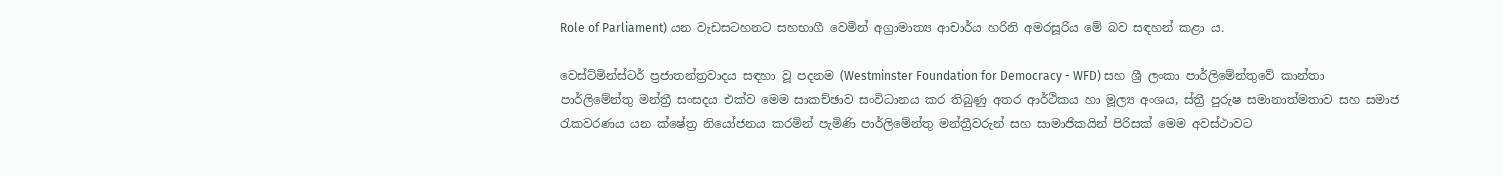Role of Parliament) යන වැඩසටහනට සහභාගී වෙමින් අග්‍රාමාත්‍ය ආචාර්ය හරිනි අමරසූරිය මේ බව සඳහන් කළා ය.

වෙස්ට්මින්ස්ටර් ප්‍රජාතන්ත්‍රවාදය සඳහා වූ පදනම (Westminster Foundation for Democracy - WFD) සහ ශ්‍රී ලංකා පාර්ලිමේන්තුවේ කාන්තා පාර්ලිමේන්තු මන්ත්‍රී සංසදය එක්ව මෙම සාකච්ඡාව සංවිධානය කර තිබුණු අතර ආර්ථිකය හා මූල්‍ය අංශය, ස්ත්‍රී පුරුෂ සමානාත්මතාව සහ සමාජ රැකවරණය යන ක්ෂේත්‍ර නියෝජනය කරමින් පැමිණි පාර්ලිමේන්තු මන්ත්‍රීවරුන් සහ සාමාජිකයින් පිරිසක් මෙම අවස්ථාවට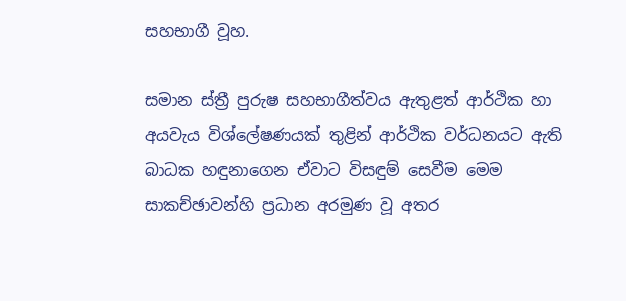සහභාගී වූහ.

සමාන ස්ත්‍රී පුරුෂ සහභාගීත්වය ඇතුළත් ආර්ථික හා අයවැය විශ්ලේෂණයක් තුළින් ආර්ථික වර්ධනයට ඇති බාධක හඳුනාගෙන ඒවාට විසඳුම් සෙවීම මෙම සාකච්ඡාවන්හි ප්‍රධාන අරමුණ වූ අතර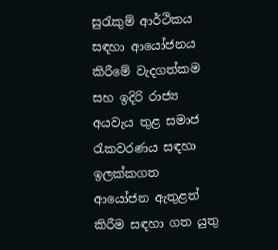සුරැකුම් ආර්ථිකය සඳහා ආයෝජනය කිරීමේ වැදගත්කම සහ ඉදිරි රාජ්‍ය අයවැය තුළ සමාජ රැකවරණය සඳහා ඉලක්කගත ආයෝජන ඇතුළත් කිරීම සඳහා ගත යුතු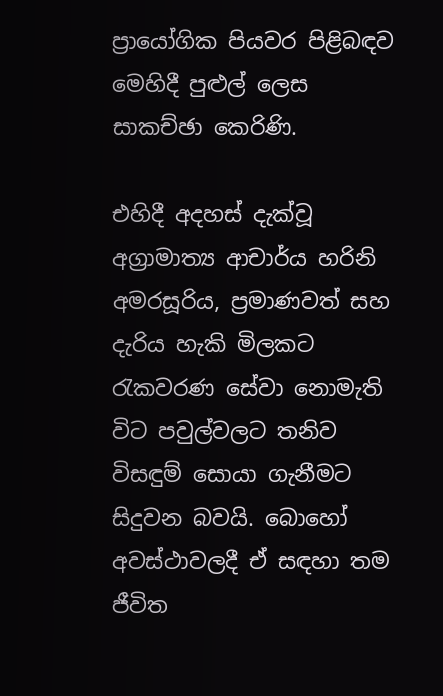ප්‍රායෝගික පියවර පිළිබඳව මෙහිදී පුළුල් ලෙස සාකච්ඡා කෙරිණි.

එහිදී අදහස් දැක්වූ අග්‍රාමාත්‍ය ආචාර්ය හරිනි අමරසූරිය, ප්‍රමාණවත් සහ දැරිය හැකි මිලකට රැකවරණ සේවා නොමැති විට පවුල්වලට තනිව විසඳුම් සොයා ගැනීමට සිදුවන බවයි. බොහෝ අවස්ථාවලදී ඒ සඳහා තම ජීවිත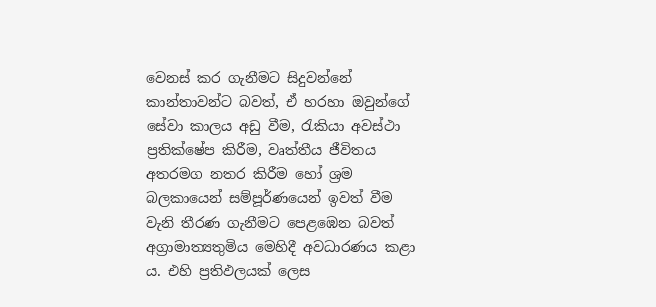වෙනස් කර ගැනීමට සිදුවන්නේ කාන්තාවන්ට බවත්, ඒ හරහා ඔවුන්ගේ සේවා කාලය අඩු වීම, රැකියා අවස්ථා ප්‍රතික්ෂේප කිරීම, වෘත්තීය ජීවිතය අතරමග නතර කිරීම හෝ ශ්‍රම බලකායෙන් සම්පූර්ණයෙන් ඉවත් වීම වැනි තීරණ ගැනීමට පෙළඹෙන බවත් අග්‍රාමාත්‍යතුමිය මෙහිදී අවධාරණය කළා ය. එහි ප්‍රතිඵලයක් ලෙස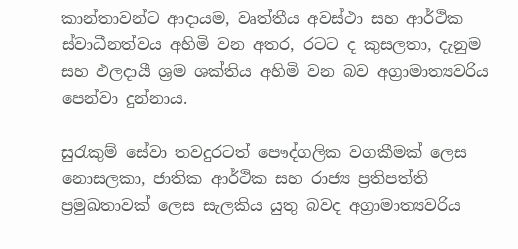කාන්තාවන්ට ආදායම, වෘත්තීය අවස්ථා සහ ආර්ථික ස්වාධීනත්වය අහිමි වන අතර, රටට ද කුසලතා, දැනුම සහ ඵලදායී ශ්‍රම ශක්තිය අහිමි වන බව අග්‍රාමාත්‍යවරිය පෙන්වා දුන්නාය.

සුරැකුම් සේවා තවදුරටත් පෞද්ගලික වගකීමක් ලෙස නොසලකා, ජාතික ආර්ථික සහ රාජ්‍ය ප්‍රතිපත්ති ප්‍රමුඛතාවක් ලෙස සැලකිය යුතු බවද අග්‍රාමාත්‍යවරිය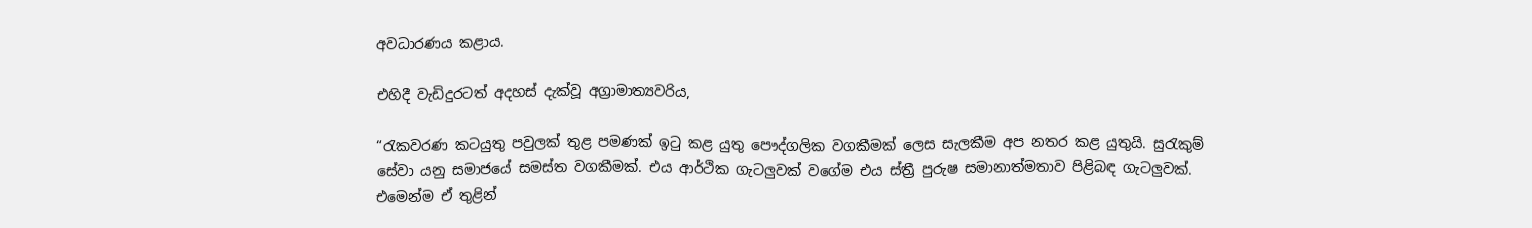අවධාරණය කළාය.

එහිදී වැඩිදුරටත් අදහස් දැක්වූ අග්‍රාමාත්‍යවරිය,

“රැකවරණ කටයුතු පවුලක් තුළ පමණක් ඉටු කළ යුතු පෞද්ගලික වගකීමක් ලෙස සැලකීම අප නතර කළ යුතුයි. සුරැකුම් සේවා යනු සමාජයේ සමස්ත වගකීමක්. එය ආර්ථික ගැටලුවක් වගේම එය ස්ත්‍රී පුරුෂ සමානාත්මතාව පිළිබඳ ගැටලුවක්. එමෙන්ම ඒ තුළින්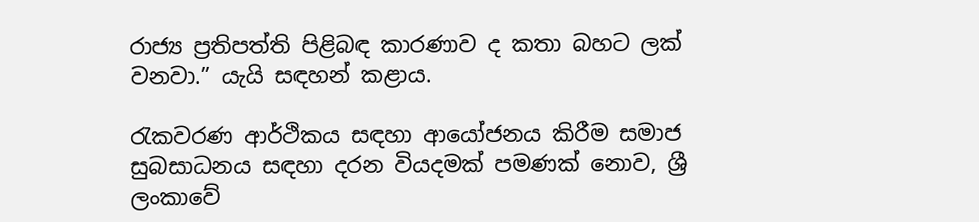රාජ්‍ය ප්‍රතිපත්ති පිළිබඳ කාරණාව ද කතා බහට ලක් වනවා.” යැයි සඳහන් කළාය.

රැකවරණ ආර්ථිකය සඳහා ආයෝජනය කිරීම සමාජ සුබසාධනය සඳහා දරන වියදමක් පමණක් නොව, ශ්‍රී ලංකාවේ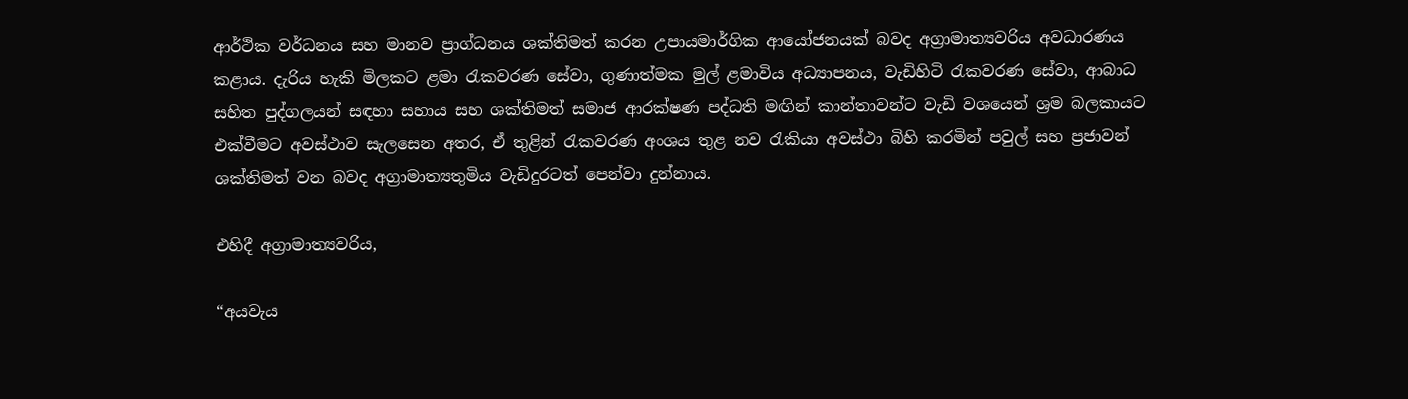ආර්ථික වර්ධනය සහ මානව ප්‍රාග්ධනය ශක්තිමත් කරන උපායමාර්ගික ආයෝජනයක් බවද අග්‍රාමාත්‍යවරිය අවධාරණය කළාය. දැරිය හැකි මිලකට ළමා රැකවරණ සේවා, ගුණාත්මක මුල් ළමාවිය අධ්‍යාපනය, වැඩිහිටි රැකවරණ සේවා, ආබාධ සහිත පුද්ගලයන් සඳහා සහාය සහ ශක්තිමත් සමාජ ආරක්ෂණ පද්ධති මඟින් කාන්තාවන්ට වැඩි වශයෙන් ශ්‍රම බලකායට එක්වීමට අවස්ථාව සැලසෙන අතර, ඒ තුළින් රැකවරණ අංශය තුළ නව රැකියා අවස්ථා බිහි කරමින් පවුල් සහ ප්‍රජාවන් ශක්තිමත් වන බවද අග්‍රාමාත්‍යතුමිය වැඩිදුරටත් පෙන්වා දුන්නාය.

එහිදී අග්‍රාමාත්‍යවරිය,

“අයවැය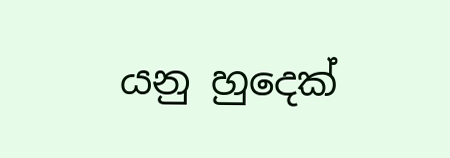යනු හුදෙක්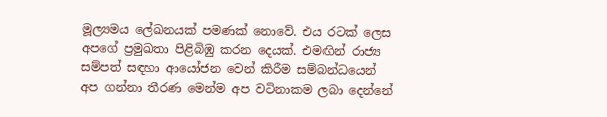මූල්‍යමය ලේඛනයක් පමණක් නොවේ. එය රටක් ලෙස අපගේ ප්‍රමුඛතා පිළිබිඹු කරන දෙයක්. එමඟින් රාජ්‍ය සම්පත් සඳහා ආයෝජන වෙන් කිරීම සම්බන්ධයෙන් අප ගන්නා තීරණ මෙන්ම අප වටිනාකම ලබා දෙන්නේ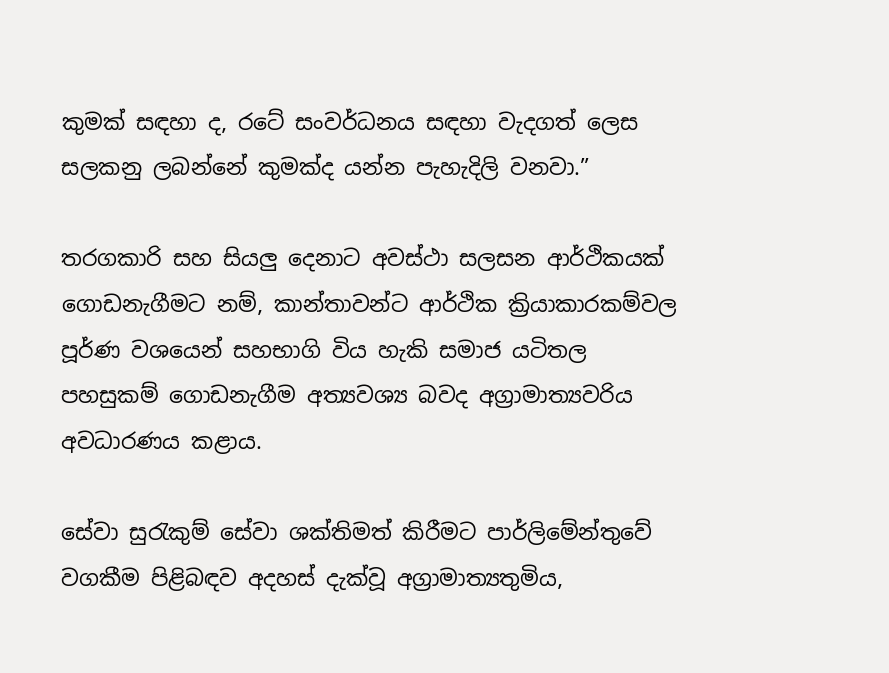කුමක් සඳහා ද, රටේ සංවර්ධනය සඳහා වැදගත් ලෙස සලකනු ලබන්නේ කුමක්ද යන්න පැහැදිලි වනවා.”

තරගකාරි සහ සියලු දෙනාට අවස්ථා සලසන ආර්ථිකයක් ගොඩනැගීමට නම්, කාන්තාවන්ට ආර්ථික ක්‍රියාකාරකම්වල පූර්ණ වශයෙන් සහභාගි විය හැකි සමාජ යටිතල පහසුකම් ගොඩනැගීම අත්‍යවශ්‍ය බවද අග්‍රාමාත්‍යවරිය අවධාරණය කළාය.

සේවා සුරැකුම් සේවා ශක්තිමත් කිරීමට පාර්ලිමේන්තුවේ වගකීම පිළිබඳව අදහස් දැක්වූ අග්‍රාමාත්‍යතුමිය,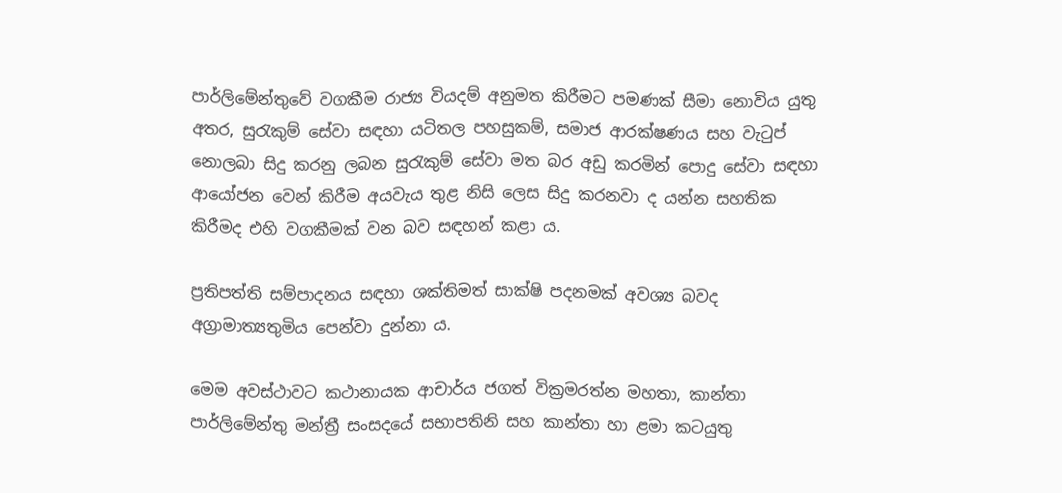පාර්ලිමේන්තුවේ වගකීම රාජ්‍ය වියදම් අනුමත කිරීමට පමණක් සීමා නොවිය යුතු අතර, සුරැකුම් සේවා සඳහා යටිතල පහසුකම්, සමාජ ආරක්ෂණය සහ වැටුප් නොලබා සිදු කරනු ලබන සුරැකුම් සේවා මත බර අඩු කරමින් පොදු සේවා සඳහා ආයෝජන වෙන් කිරීම අයවැය තුළ නිසි ලෙස සිදු කරනවා ද යන්න සහතික කිරීමද එහි වගකීමක් වන බව සඳහන් කළා ය.

ප්‍රතිපත්ති සම්පාදනය සඳහා ශක්තිමත් සාක්ෂි පදනමක් අවශ්‍ය බවද අග්‍රාමාත්‍යතුමිය පෙන්වා දුන්නා ය.

මෙම අවස්ථාවට කථානායක ආචාර්ය ජගත් වික්‍රමරත්න මහතා, කාන්තා පාර්ලිමේන්තු මන්ත්‍රී සංසදයේ සභාපතිනි සහ කාන්තා හා ළමා කටයුතු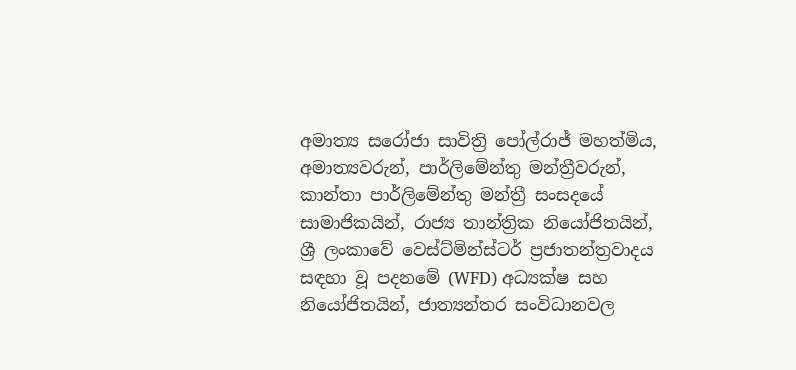අමාත්‍ය සරෝජා සාවිත්‍රි පෝල්රාජ් මහත්මිය, අමාත්‍යවරුන්, පාර්ලිමේන්තු මන්ත්‍රීවරුන්, කාන්තා පාර්ලිමේන්තු මන්ත්‍රී සංසදයේ සාමාජිකයින්, රාජ්‍ය තාන්ත්‍රික නියෝජිතයින්, ශ්‍රී ලංකාවේ වෙස්ට්මින්ස්ටර් ප්‍රජාතන්ත්‍රවාදය සඳහා වූ පදනමේ (WFD) අධ්‍යක්ෂ සහ නියෝජිතයින්, ජාත්‍යන්තර සංවිධානවල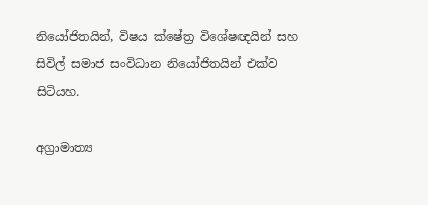නියෝජිතයින්, විෂය ක්ෂේත්‍ර විශේෂඥයින් සහ සිවිල් සමාජ සංවිධාන නියෝජිතයින් එක්ව සිටියහ.

අග්‍රාමාත්‍ය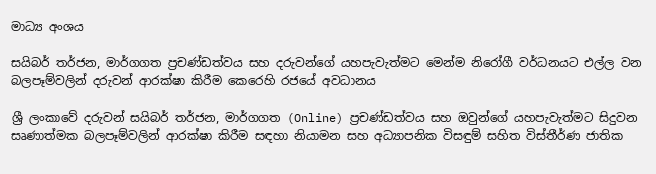මාධ්‍ය අංශය

සයිබර් තර්ජන, මාර්ගගත ප්‍රචණ්ඩත්වය සහ දරුවන්ගේ යහපැවැත්මට මෙන්ම නිරෝගී වර්ධනයට එල්ල වන බලපෑම්වලින් දරුවන් ආරක්ෂා කිරීම කෙරෙහි රජයේ අවධානය

ශ්‍රී ලංකාවේ දරුවන් සයිබර් තර්ජන, මාර්ගගත (Online) ප්‍රචණ්ඩත්වය සහ ඔවුන්ගේ යහපැවැත්මට සිදුවන සෘණාත්මක බලපෑම්වලින් ආරක්ෂා කිරීම සඳහා නියාමන සහ අධ්‍යාපනික විසඳුම් සහිත විස්තීර්ණ ජාතික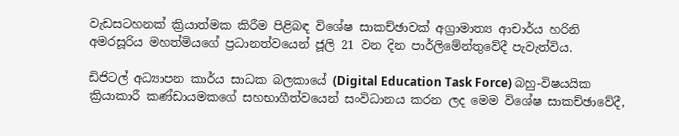වැඩසටහනක් ක්‍රියාත්මක කිරීම පිළිබඳ විශේෂ සාකච්ඡාවක් අග්‍රාමාත්‍ය ආචාර්ය හරිනි අමරසූරිය මහත්මියගේ ප්‍රධානත්වයෙන් ජූලි 21 වන දින පාර්ලිමේන්තුවේදී පැවැත්විය.

ඩිජිටල් අධ්‍යාපන කාර්ය සාධක බලකායේ (Digital Education Task Force) බහු-විෂයයික ක්‍රියාකාරී කණ්ඩායමකගේ සහභාගීත්වයෙන් සංවිධානය කරන ලද මෙම විශේෂ සාකච්ඡාවේදී,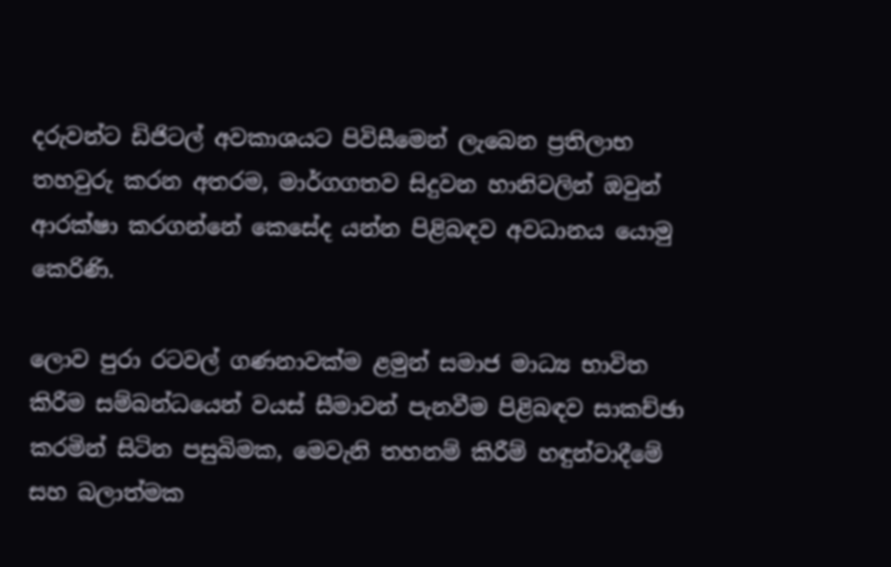දරුවන්ට ඩිජිටල් අවකාශයට පිවිසීමෙන් ලැබෙන ප්‍රතිලාභ තහවුරු කරන අතරම, මාර්ගගතව සිදුවන හානිවලින් ඔවුන් ආරක්ෂා කරගන්නේ කෙසේද යන්න පිළිබඳව අවධානය යොමු කෙරිණි.

ලොව පුරා රටවල් ගණනාවක්ම ළමුන් සමාජ මාධ්‍ය භාවිත කිරීම සම්බන්ධයෙන් වයස් සීමාවන් පැනවීම පිළිබඳව සාකච්ඡා කරමින් සිටින පසුබිමක, මෙවැනි තහනම් කිරීම් හඳුන්වාදීමේ සහ බලාත්මක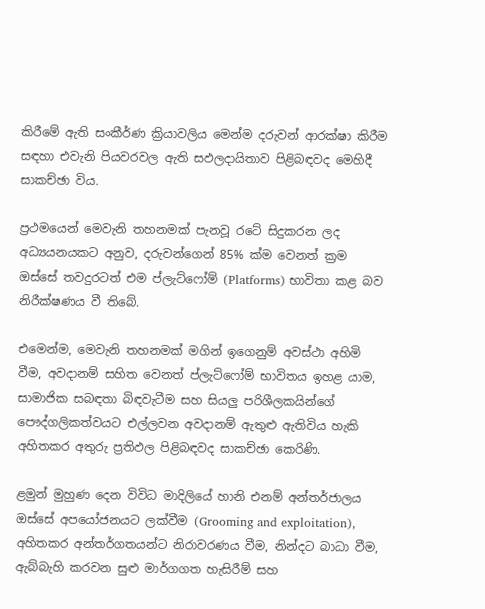කිරීමේ ඇති සංකීර්ණ ක්‍රියාවලිය මෙන්ම දරුවන් ආරක්ෂා කිරීම සඳහා එවැනි පියවරවල ඇති සඵලදායිතාව පිළිබඳවද මෙහිදී සාකච්ඡා විය.

ප්‍රථමයෙන් මෙවැනි තහනමක් පැනවූ රටේ සිදුකරන ලද අධ්‍යයනයකට අනුව, දරුවන්ගෙන් 85% ක්ම වෙනත් ක්‍රම ඔස්සේ තවදුරටත් එම ප්ලැට්ෆෝම් (Platforms) භාවිතා කළ බව නිරීක්ෂණය වී තිබේ.

එමෙන්ම, මෙවැනි තහනමක් මගින් ඉගෙනුම් අවස්ථා අහිමි වීම, අවදානම් සහිත වෙනත් ප්ලැට්ෆෝම් භාවිතය ඉහළ යාම, සාමාජික සබඳතා බිඳවැටීම සහ සියලු පරිශීලකයින්ගේ පෞද්ගලිකත්වයට එල්ලවන අවදානම් ඇතුළු ඇතිවිය හැකි අහිතකර අතුරු ප්‍රතිඵල පිළිබඳවද සාකච්ඡා කෙරිණි.

ළමුන් මුහුණ දෙන විවිධ මාදිලියේ හානි එනම් අන්තර්ජාලය ඔස්සේ අපයෝජනයට ලක්වීම (Grooming and exploitation), අහිතකර අන්තර්ගතයන්ට නිරාවරණය වීම, නින්දට බාධා වීම, ඇබ්බැහි කරවන සුළු මාර්ගගත හැසිරීම් සහ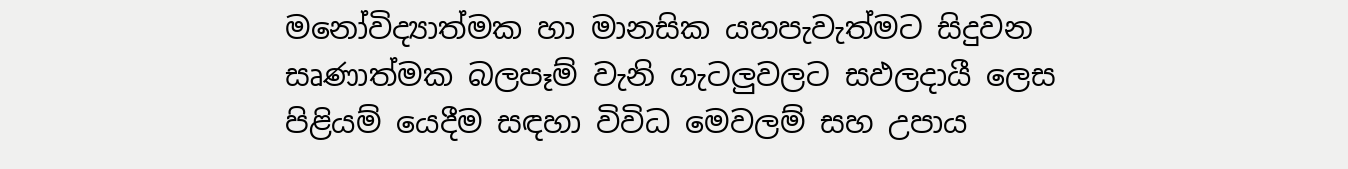මනෝවිද්‍යාත්මක හා මානසික යහපැවැත්මට සිදුවන සෘණාත්මක බලපෑම් වැනි ගැටලුවලට සඵලදායී ලෙස පිළියම් යෙදීම සඳහා විවිධ මෙවලම් සහ උපාය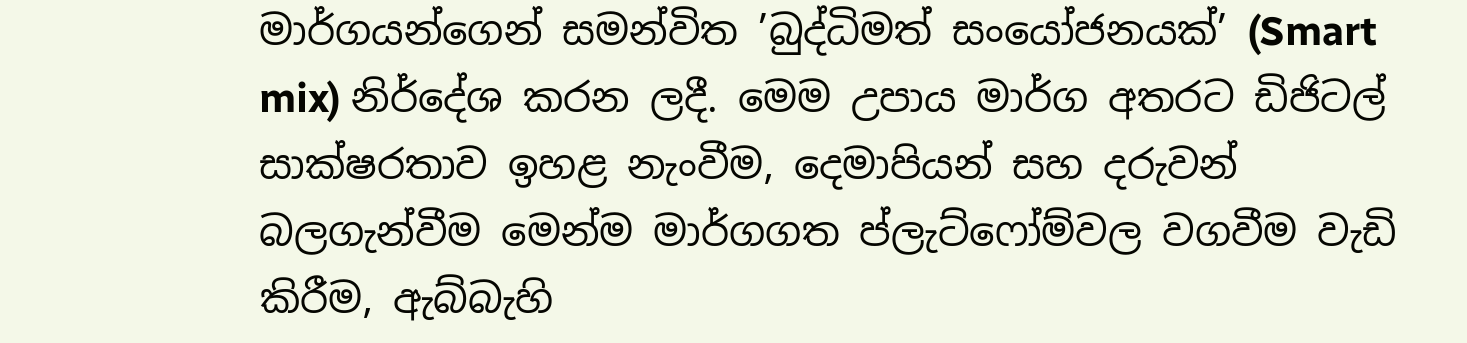මාර්ගයන්ගෙන් සමන්විත ’බුද්ධිමත් සංයෝජනයක්’ (Smart mix) නිර්දේශ කරන ලදී. මෙම උපාය මාර්ග අතරට ඩිජිටල් සාක්ෂරතාව ඉහළ නැංවීම, දෙමාපියන් සහ දරුවන් බලගැන්වීම මෙන්ම මාර්ගගත ප්ලැට්ෆෝම්වල වගවීම වැඩි කිරීම, ඇබ්බැහි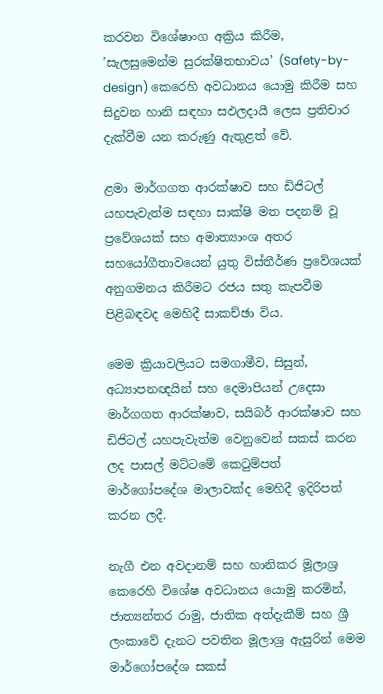කරවන විශේෂාංග අක්‍රිය කිරීම, ’සැලසුමෙන්ම සුරක්ෂිතභාවය’ (Safety-by-design) කෙරෙහි අවධානය යොමු කිරීම සහ සිදුවන හානි සඳහා සඵලදායී ලෙස ප්‍රතිචාර දැක්වීම යන කරුණු ඇතුළත් වේ.

ළමා මාර්ගගත ආරක්ෂාව සහ ඩිජිටල් යහපැවැත්ම සඳහා සාක්ෂි මත පදනම් වූ ප්‍රවේශයක් සහ අමාත්‍යාංශ අතර සහයෝගීතාවයෙන් යුතු විස්තීර්ණ ප්‍රවේශයක් අනුගමනය කිරීමට රජය සතු කැපවීම පිළිබඳවද මෙහිදී සාකච්ඡා විය.

මෙම ක්‍රියාවලියට සමගාමීව, සිසුන්, අධ්‍යාපනඥයින් සහ දෙමාපියන් උදෙසා මාර්ගගත ආරක්ෂාව, සයිබර් ආරක්ෂාව සහ ඩිජිටල් යහපැවැත්ම වෙනුවෙන් සකස් කරන ලද පාසල් මට්ටමේ කෙටුම්පත් මාර්ගෝපදේශ මාලාවක්ද මෙහිදී ඉදිරිපත් කරන ලදී.

නැගී එන අවදානම් සහ හානිකර මූලාශ්‍ර කෙරෙහි විශේෂ අවධානය යොමු කරමින්, ජාත්‍යන්තර රාමු, ජාතික අත්දැකීම් සහ ශ්‍රී ලංකාවේ දැනට පවතින මූලාශ්‍ර ඇසුරින් මෙම මාර්ගෝපදේශ සකස්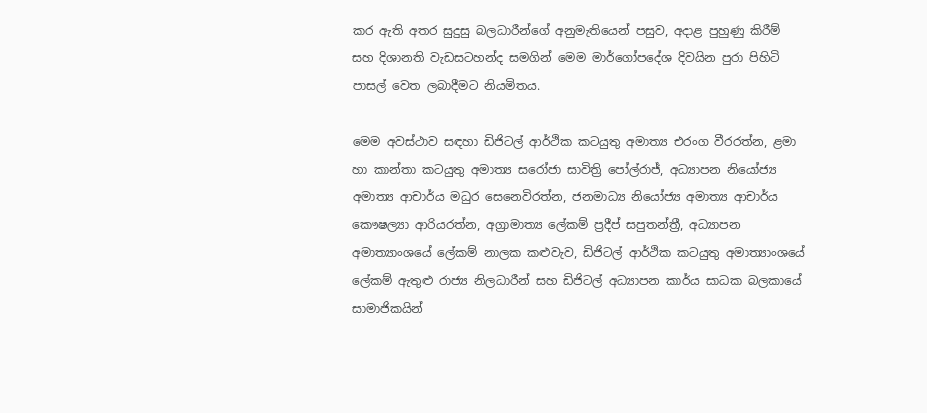කර ඇති අතර සුදුසු බලධාරීන්ගේ අනුමැතියෙන් පසුව, අදාළ පුහුණු කිරීම් සහ දිශානති වැඩසටහන්ද සමගින් මෙම මාර්ගෝපදේශ දිවයින පුරා පිහිටි පාසල් වෙත ලබාදීමට නියමිතය.

මෙම අවස්ථාව සඳහා ඩිජිටල් ආර්ථික කටයුතු අමාත්‍ය එරංග වීරරත්න, ළමා හා කාන්තා කටයුතු අමාත්‍ය සරෝජා සාවිත්‍රි පෝල්රාජ්, අධ්‍යාපන නියෝජ්‍ය අමාත්‍ය ආචාර්ය මධුර සෙනෙවිරත්න, ජනමාධ්‍ය නියෝජ්‍ය අමාත්‍ය ආචාර්ය කෞෂල්‍යා ආරියරත්න, අග්‍රාමාත්‍ය ලේකම් ප්‍රදීප් සපුතන්ත්‍රී, අධ්‍යාපන අමාත්‍යාංශයේ ලේකම් නාලක කළුවැව, ඩිජිටල් ආර්ථික කටයුතු අමාත්‍යාංශයේ ලේකම් ඇතුළු රාජ්‍ය නිලධාරීන් සහ ඩිජිටල් අධ්‍යාපන කාර්ය සාධක බලකායේ සාමාජිකයින්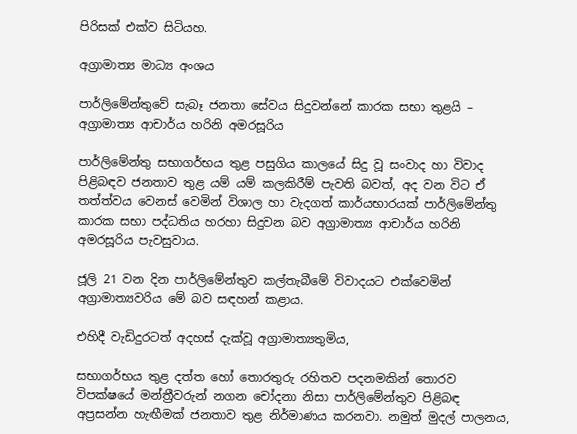පිරිසක් එක්ව සිටියහ.

අග්‍රාමාත්‍ය මාධ්‍ය අංශය

පාර්ලිමේන්තුවේ සැබෑ ජනතා සේවය සිදුවන්නේ කාරක සභා තුළයි – අග්‍රාමාත්‍ය ආචාර්ය හරිනි අමරසූරිය

පාර්ලිමේන්තු සභාගර්භය තුළ පසුගිය කාලයේ සිදු වූ සංවාද හා විවාද පිළිබඳව ජනතාව තුළ යම් යම් කලකිරීම් පැවති බවත්, අද වන විට ඒ තත්ත්වය වෙනස් වෙමින් විශාල හා වැදගත් කාර්යභාරයක් පාර්ලිමේන්තු කාරක සභා පද්ධතිය හරහා සිදුවන බව අග්‍රාමාත්‍ය ආචාර්ය හරිනි අමරසූරිය පැවසුවාය.

ජූලි 21 වන දින පාර්ලිමේන්තුව කල්තැබීමේ විවාදයට එක්වෙමින් අග්‍රාමාත්‍යවරිය මේ බව සඳහන් කළාය.

එහිදී වැඩිදුරටත් අදහස් දැක්වූ අග්‍රාමාත්‍යතුමිය,

සභාගර්භය තුළ දත්ත හෝ තොරතුරු රහිතව පදනමකින් තොරව විපක්ෂයේ මන්ත්‍රීවරුන් නගන චෝදනා නිසා පාර්ලිමේන්තුව පිළිබඳ අප්‍රසන්න හැඟීමක් ජනතාව තුළ නිර්මාණය කරනවා. නමුත් මුදල් පාලනය,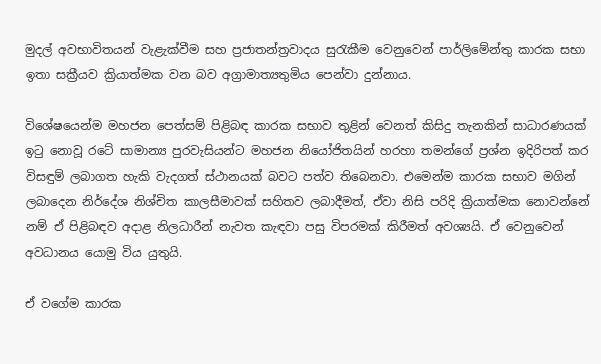මුදල් අවභාවිතයන් වැළැක්වීම සහ ප්‍රජාතන්ත්‍රවාදය සුරැකීම වෙනුවෙන් පාර්ලිමේන්තු කාරක සභා ඉතා සක්‍රීයව ක්‍රියාත්මක වන බව අග්‍රාමාත්‍යතුමිය පෙන්වා දුන්නාය.

විශේෂයෙන්ම මහජන පෙත්සම් පිළිබඳ කාරක සභාව තුළින් වෙනත් කිසිදු තැනකින් සාධාරණයක් ඉටු නොවූ රටේ සාමාන්‍ය පුරවැසියන්ට මහජන නියෝජිතයින් හරහා තමන්ගේ ප්‍රශ්න ඉදිරිපත් කර විසඳුම් ලබාගත හැකි වැදගත් ස්ථානයක් බවට පත්ව තිබෙනවා. එමෙන්ම කාරක සභාව මගින් ලබාදෙන නිර්දේශ නිශ්චිත කාලසීමාවක් සහිතව ලබාදීමත්, ඒවා නිසි පරිදි ක්‍රියාත්මක නොවන්නේ නම් ඒ පිළිබඳව අදාළ නිලධාරීන් නැවත කැඳවා පසු විපරමක් කිරීමත් අවශ්‍යයි. ඒ වෙනුවෙන් අවධානය යොමු විය යුතුයි.

ඒ වගේම කාරක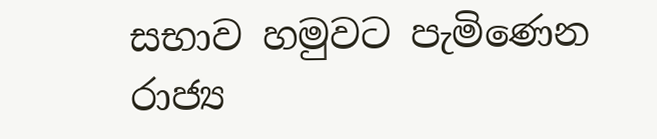සභාව හමුවට පැමිණෙන රාජ්‍ය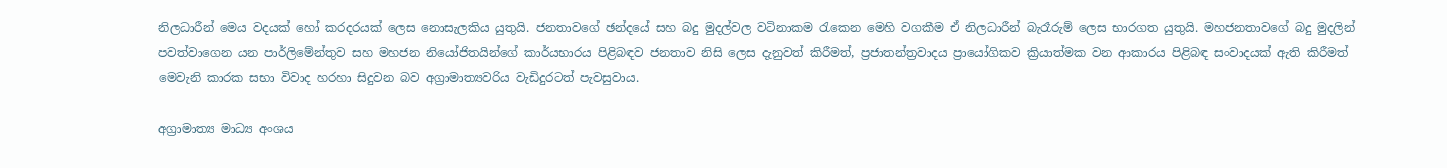නිලධාරීන් මෙය වදයක් හෝ කරදරයක් ලෙස නොසැලකිය යුතුයි. ජනතාවගේ ඡන්දයේ සහ බදු මුදල්වල වටිනාකම රැකෙන මෙහි වගකීම ඒ නිලධාරීන් බැරෑරුම් ලෙස භාරගත යුතුයි. මහජනතාවගේ බදු මුදලින් පවත්වාගෙන යන පාර්ලිමේන්තුව සහ මහජන නියෝජිතයින්ගේ කාර්යභාරය පිළිබඳව ජනතාව නිසි ලෙස දැනුවත් කිරීමත්, ප්‍රජාතන්ත්‍රවාදය ප්‍රායෝගිකව ක්‍රියාත්මක වන ආකාරය පිළිබඳ සංවාදයක් ඇති කිරීමත් මෙවැනි කාරක සභා විවාද හරහා සිදුවන බව අග්‍රාමාත්‍යවරිය වැඩිදුරටත් පැවසුවාය.

අග්‍රාමාත්‍ය මාධ්‍ය අංශය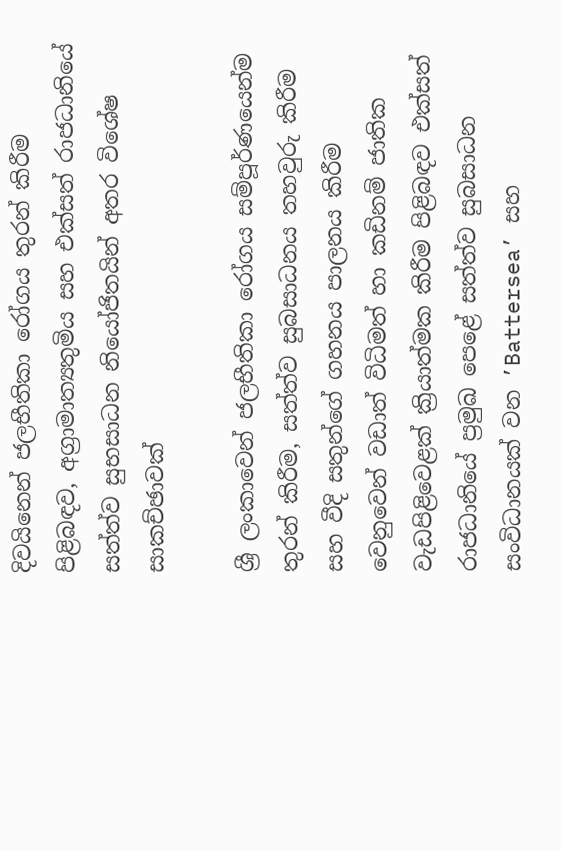දිවයිනෙන් ජලභීතිකා රෝගය තුරන් කිරීම පිළිබඳව, අග්‍රාමාත්‍යතුමිය සහ එක්සත් රාජධානියේ සත්ත්ව සුභසාධන නියෝජිතයින් අතර විශේෂ සාකච්ඡාවක්

ශ්‍රී ලංකාවෙන් ජලභීතිකා රෝගය සම්පූර්ණයෙන්ම තුරන් කිරීම, සත්ත්ව සුබසාධනය තහවුරු කිරීම සහ වීදි සතුන්ගේ ගහනය පාලනය කිරීම වෙනුවෙන් වඩාත් විධිමත් හා කඩිනම් ජාතික වැඩපිළිවෙළක් ක්‍රියාත්මක කිරීම පිළිබඳව එක්සත් රාජධානියේ ප්‍රමුඛ පෙළේ සත්ත්ව සුබසාධන සංවිධානයක් වන ’Battersea’ සහ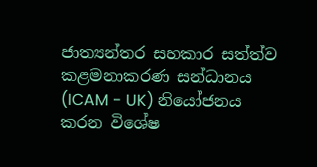ජාත්‍යන්තර සහකාර සත්ත්ව කළමනාකරණ සන්ධානය (ICAM - UK) නියෝජනය කරන විශේෂ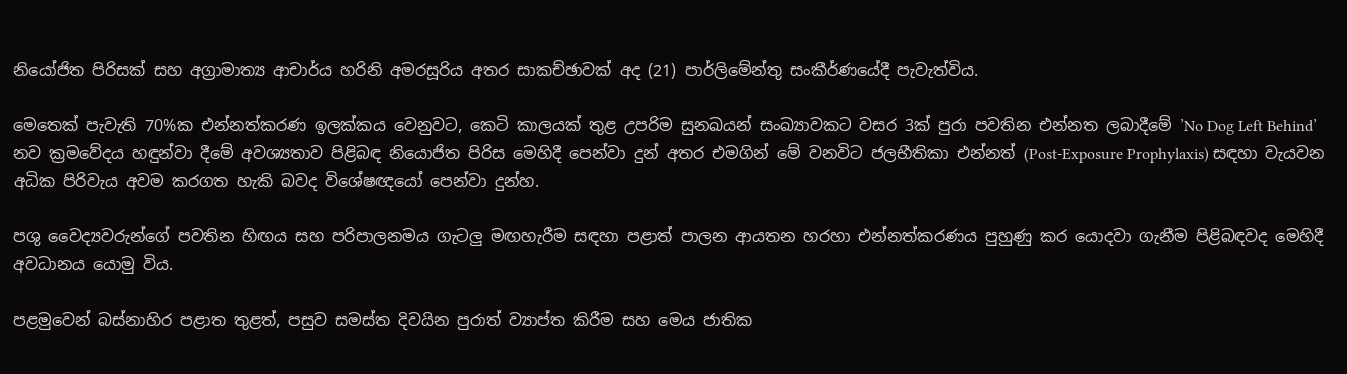නියෝජිත පිරිසක් සහ අග්‍රාමාත්‍ය ආචාර්ය හරිනි අමරසූරිය අතර සාකච්ඡාවක් අද (21) පාර්ලිමේන්තු සංකීර්ණයේදී පැවැත්විය.

මෙතෙක් පැවැති 70%ක එන්නත්කරණ ඉලක්කය වෙනුවට, කෙටි කාලයක් තුළ උපරිම සුනඛයන් සංඛ්‍යාවකට වසර 3ක් පුරා පවතින එන්නත ලබාදීමේ ’No Dog Left Behind’ නව ක්‍රමවේදය හඳුන්වා දීමේ අවශ්‍යතාව පිළිබඳ නියොජිත පිරිස මෙහිදී පෙන්වා දුන් අතර එමගින් මේ වනවිට ජලභීතිකා එන්නත් (Post-Exposure Prophylaxis) සඳහා වැයවන අධික පිරිවැය අවම කරගත හැකි බවද විශේෂඥයෝ පෙන්වා දුන්හ.

පශු වෛද්‍යවරුන්ගේ පවතින හිඟය සහ පරිපාලනමය ගැටලු මඟහැරීම සඳහා පළාත් පාලන ආයතන හරහා එන්නත්කරණය පුහුණු කර යොදවා ගැනීම පිළිබඳවද මෙහිදී අවධානය යොමු විය.

පළමුවෙන් බස්නාහිර පළාත තුළත්, පසුව සමස්ත දිවයින පුරාත් ව්‍යාප්ත කිරීම සහ මෙය ජාතික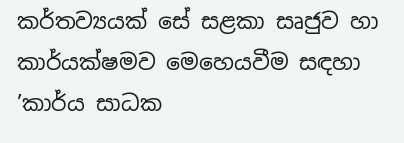කර්තව්‍යයක් සේ සළකා සෘජුව හා කාර්යක්ෂමව මෙහෙයවීම සඳහා ’කාර්ය සාධක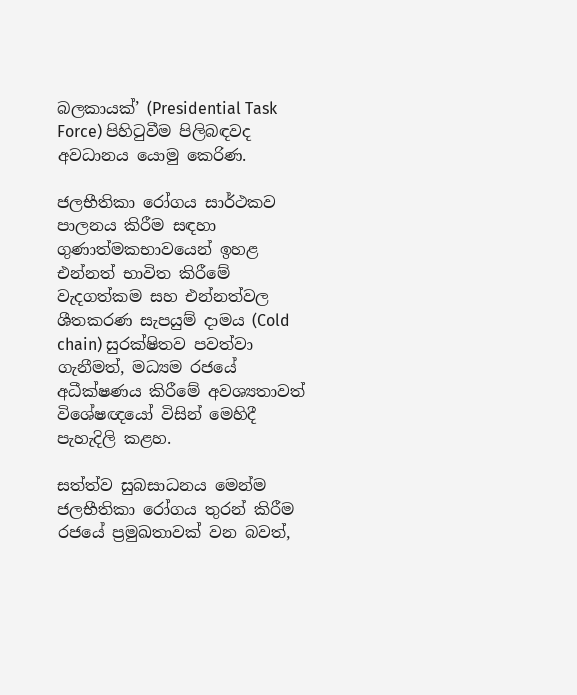බලකායක්’ (Presidential Task Force) පිහිටුවීම පිලිබඳවද අවධානය යොමු කෙරිණ.

ජලභීතිකා රෝගය සාර්ථකව පාලනය කිරීම සඳහා ගුණාත්මකභාවයෙන් ඉහළ එන්නත් භාවිත කිරීමේ වැදගත්කම සහ එන්නත්වල ශීතකරණ සැපයුම් දාමය (Cold chain) සුරක්ෂිතව පවත්වා ගැනීමත්, මධ්‍යම රජයේ අධීක්ෂණය කිරීමේ අවශ්‍යතාවත් විශේෂඥයෝ විසින් මෙහිදී පැහැදිලි කළහ.

සත්ත්ව සුබසාධනය මෙන්ම ජලභීතිකා රෝගය තුරන් කිරීම රජයේ ප්‍රමුඛතාවක් වන බවත්,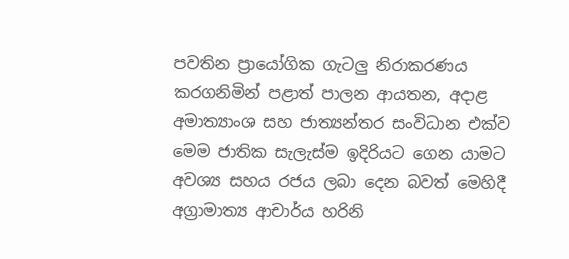පවතින ප්‍රායෝගික ගැටලු නිරාකරණය කරගනිමින් පළාත් පාලන ආයතන, අදාළ අමාත්‍යාංශ සහ ජාත්‍යන්තර සංවිධාන එක්ව මෙම ජාතික සැලැස්ම ඉදිරියට ගෙන යාමට අවශ්‍ය සහය රජය ලබා දෙන බවත් මෙහිදී අග්‍රාමාත්‍ය ආචාර්ය හරිනි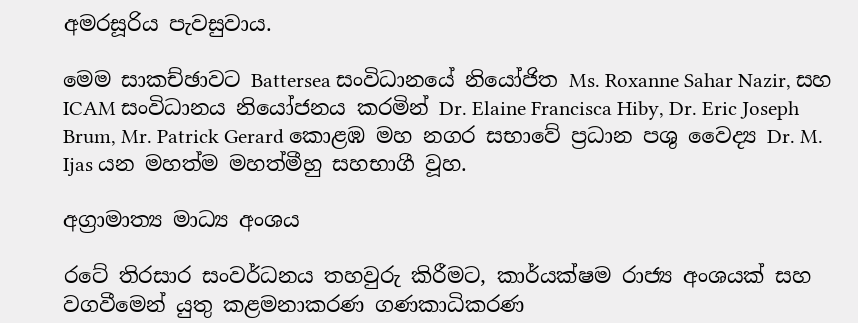අමරසූරිය පැවසුවාය.

මෙම සාකච්ඡාවට Battersea සංවිධානයේ නියෝජිත Ms. Roxanne Sahar Nazir, සහ ICAM සංවිධානය නියෝජනය කරමින් Dr. Elaine Francisca Hiby, Dr. Eric Joseph Brum, Mr. Patrick Gerard කොළඹ මහ නගර සභාවේ ප්‍රධාන පශු වෛද්‍ය Dr. M. Ijas යන මහත්ම මහත්මීහු සහභාගී වූහ.

අග්‍රාමාත්‍ය මාධ්‍ය අංශය

රටේ තිරසාර සංවර්ධනය තහවුරු කිරීමට, කාර්යක්ෂම රාජ්‍ය අංශයක් සහ වගවීමෙන් යුතු කළමනාකරණ ගණකාධිකරණ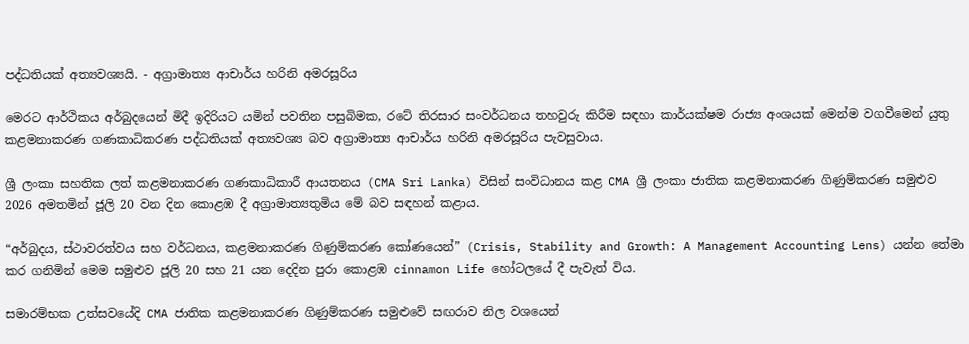පද්ධතියක් අත්‍යවශ්‍යයි. - අග්‍රාමාත්‍ය ආචාර්ය හරිනි අමරසූරිය

මෙරට ආර්ථිකය අර්බුදයෙන් මිදී ඉදිරියට යමින් පවතින පසුබිමක, රටේ තිරසාර සංවර්ධනය තහවුරු කිරීම සඳහා කාර්යක්ෂම රාජ්‍ය අංශයක් මෙන්ම වගවීමෙන් යුතු කළමනාකරණ ගණකාධිකරණ පද්ධතියක් අත්‍යවශ්‍ය බව අග්‍රාමාත්‍ය ආචාර්ය හරිනි අමරසූරිය පැවසුවාය.

ශ්‍රී ලංකා සහතික ලත් කළමනාකරණ ගණකාධිකාරී ආයතනය (CMA Sri Lanka) විසින් සංවිධානය කළ CMA ශ්‍රී ලංකා ජාතික කළමනාකරණ ගිණුම්කරණ සමුළුව 2026 අමතමින් ජූලි 20 වන දින කොළඹ දී අග්‍රාමාත්‍යතුමිය මේ බව සඳහන් කළාය.

“අර්බුදය, ස්ථාවරත්වය සහ වර්ධනය, කළමනාකරණ ගිණුම්කරණ කෝණයෙන්” (Crisis, Stability and Growth: A Management Accounting Lens) යන්න තේමා කර ගනිමින් මෙම සමුළුව ජූලි 20 සහ 21 යන දෙදින පුරා කොළඹ cinnamon Life හෝටලයේ දී පැවැත් විය.

සමාරම්භක උත්සවයේදි CMA ජාතික කළමනාකරණ ගිණුම්කරණ සමුළුවේ සඟරාව නිල වශයෙන්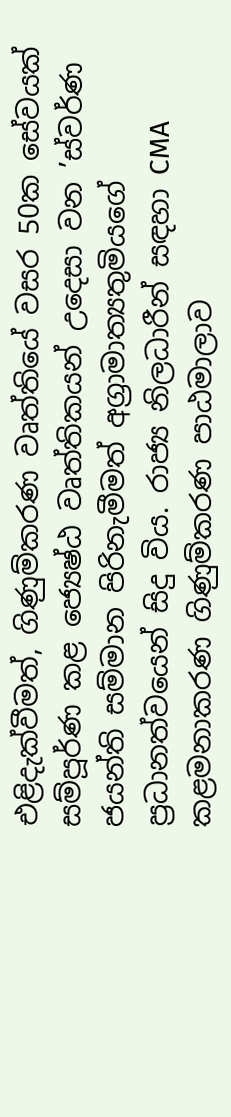එළිදැක්වීමත්, ගිණුම්කරණ වෘත්තියේ වසර 50ක සේවයක් සම්පූර්ණ කළ ජ්‍යෙෂ්ඨ වෘත්තිකයන් උදෙසා වන ’ස්වර්ණ ජයන්ති සම්මාන පිරිනැමීමත් අග්‍රාමාත්‍යතුමියගේ ප්‍රධානත්වයෙන් සිදු විය. රාජ්‍ය නිලධාරීන් සඳහා CMA කළමනාකරණ ගිණුම්කරණ පාඨමාලාව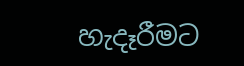හැදෑරීමට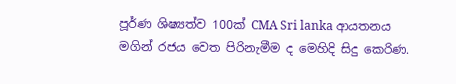පූර්ණ ශිෂ්‍යත්ව 100ක් CMA Sri lanka ආයතනය මගින් රජය වෙත පිරිනැමීම ද මෙහිදි සිදු කෙරිණ.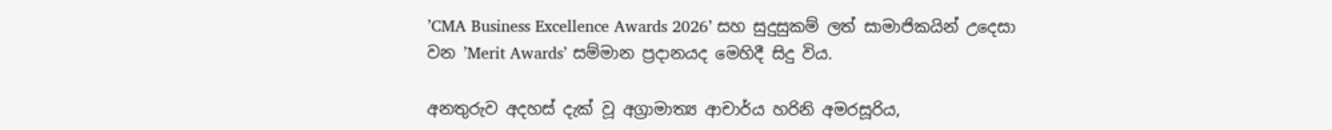’CMA Business Excellence Awards 2026’ සහ සුදුසුකම් ලත් සාමාජිකයින් උදෙසා වන ’Merit Awards’ සම්මාන ප්‍රදානයද මෙහිදී සිදු විය.

අනතුරුව අදහස් දැක් වූ අග්‍රාමාත්‍ය ආචාර්ය හරිනි අමරසූරිය,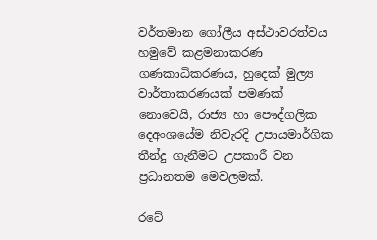වර්තමාන ගෝලීය අස්ථාවරත්වය හමුවේ කළමනාකරණ ගණකාධිකරණය, හුදෙක් මුල්‍ය වාර්තාකරණයක් පමණක් නොවෙයි, රාජ්‍ය හා පෞද්ගලික දෙඅංශයේම නිවැරදි උපායමාර්ගික තීන්දු ගැනීමට උපකාරී වන ප්‍රධානතම මෙවලමක්.

රටේ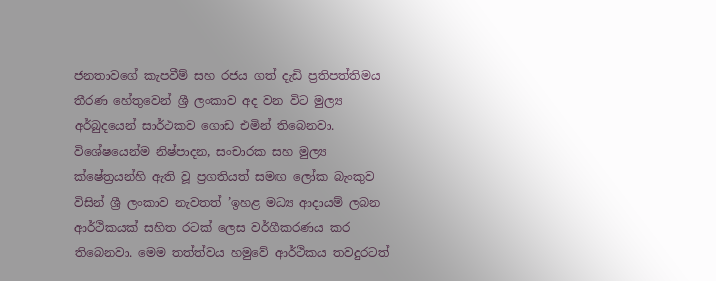ජනතාවගේ කැපවීම් සහ රජය ගත් දැඩි ප්‍රතිපත්තිමය තීරණ හේතුවෙන් ශ්‍රී ලංකාව අද වන විට මුල්‍ය අර්බුදයෙන් සාර්ථකව ගොඩ එමින් තිබෙනවා. විශේෂයෙන්ම නිෂ්පාදන, සංචාරක සහ මුල්‍ය ක්ෂේත්‍රයන්හි ඇති වූ ප්‍රගතියත් සමඟ ලෝක බැංකුව විසින් ශ්‍රී ලංකාව නැවතත් ’ඉහළ මධ්‍ය ආදායම් ලබන ආර්ථිකයක් සහිත රටක් ලෙස වර්ගීකරණය කර තිබෙනවා. මෙම තත්ත්වය හමුවේ ආර්ථිකය තවදුරටත්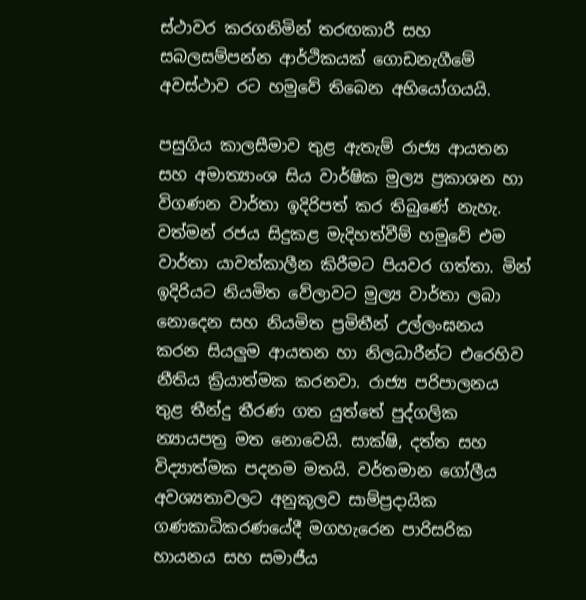ස්ථාවර කරගනිමින් තරඟකාරී සහ සබලසම්පන්න ආර්ථිකයක් ගොඩනැගීමේ අවස්ථාව රට හමුවේ තිබෙන අභියෝගයයි.

පසුගිය කාලසීමාව තුළ ඇතැම් රාජ්‍ය ආයතන සහ අමාත්‍යාංශ සිය වාර්ෂික මුල්‍ය ප්‍රකාශන හා විගණන වාර්තා ඉදිරිපත් කර තිබුණේ නැහැ. වත්මන් රජය සිදුකළ මැදිහත්වීම් හමුවේ එම වාර්තා යාවත්කාලීන කිරීමට පියවර ගත්තා. මින් ඉදිරියට නියමිත වේලාවට මුල්‍ය වාර්තා ලබා නොදෙන සහ නියමිත ප්‍රමිතීන් උල්ලංඝනය කරන සියලුම ආයතන හා නිලධාරීන්ට එරෙහිව නීතිය ක්‍රියාත්මක කරනවා. රාජ්‍ය පරිපාලනය තුළ තීන්දු තීරණ ගත යුත්තේ පුද්ගලික න්‍යායපත්‍ර මත නොවෙයි. සාක්ෂි, දත්ත සහ විද්‍යාත්මක පදනම මතයි. වර්තමාන ගෝලීය අවශ්‍යතාවලට අනුකූලව සාම්ප්‍රදායික ගණකාධිකරණයේදී මගහැරෙන පාරිසරික හායනය සහ සමාජීය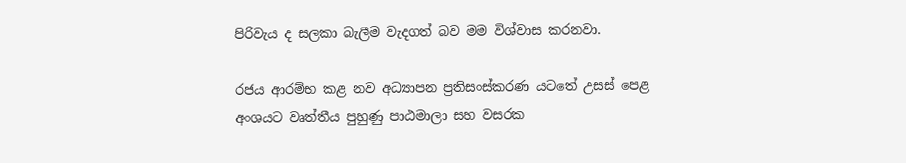පිරිවැය ද සලකා බැලීම වැදගත් බව මම විශ්වාස කරනවා.

රජය ආරම්භ කළ නව අධ්‍යාපන ප්‍රතිසංස්කරණ යටතේ උසස් පෙළ අංශයට වෘත්තීය පුහුණු පාඨමාලා සහ වසරක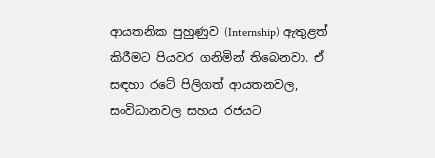ආයතනික පුහුණුව (Internship) ඇතුළත් කිරීමට පියවර ගනිමින් තිබෙනවා. ඒ සඳහා රටේ පිලිගත් ආයතනවල, සංවිධානවල සහය රජයට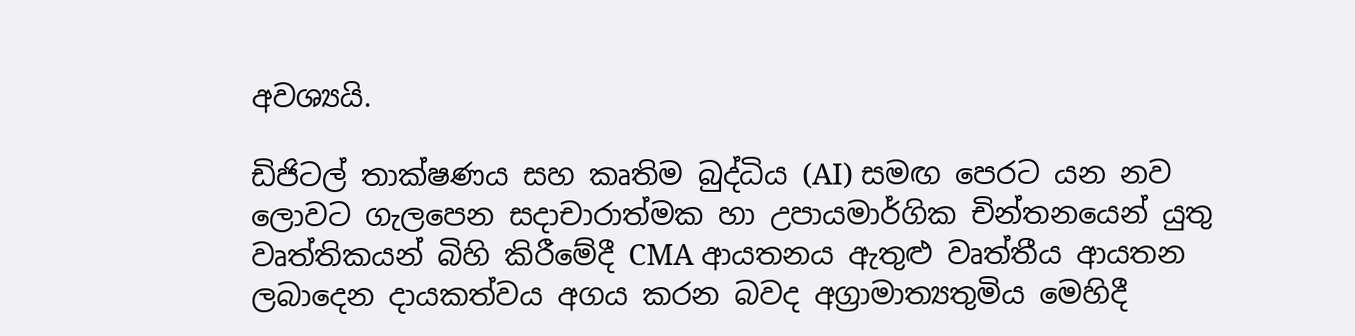අවශ්‍යයි.

ඩිජිටල් තාක්ෂණය සහ කෘතිම බුද්ධිය (AI) සමඟ පෙරට යන නව ලොවට ගැලපෙන සදාචාරාත්මක හා උපායමාර්ගික චින්තනයෙන් යුතු වෘත්තිකයන් බිහි කිරීමේදී CMA ආයතනය ඇතුළු වෘත්තීය ආයතන ලබාදෙන දායකත්වය අගය කරන බවද අග්‍රාමාත්‍යතුමිය මෙහිදී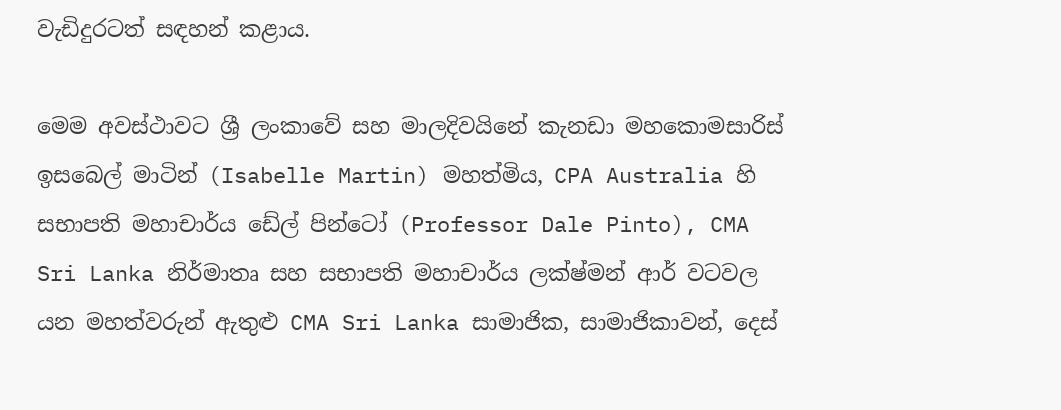වැඩිදුරටත් සඳහන් කළාය.

මෙම අවස්ථාවට ශ්‍රී ලංකාවේ සහ මාලදිවයිනේ කැනඩා මහකොමසාරිස් ඉසබෙල් මාටින් (Isabelle Martin) මහත්මිය, CPA Australia හි සභාපති මහාචාර්ය ඩේල් පින්ටෝ (Professor Dale Pinto), CMA Sri Lanka නිර්මාතෘ සහ සභාපති මහාචාර්ය ලක්ෂ්මන් ආර් වටවල යන මහත්වරුන් ඇතුළු CMA Sri Lanka සාමාජික, සාමාජිකාවන්, දෙස්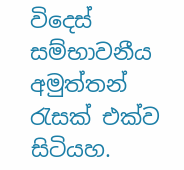විදෙස් සම්භාවනීය අමුත්තන් රැසක් එක්ව සිටියහ.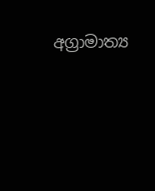අග්‍රාමාත්‍ය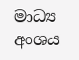මාධ්‍ය අංශය